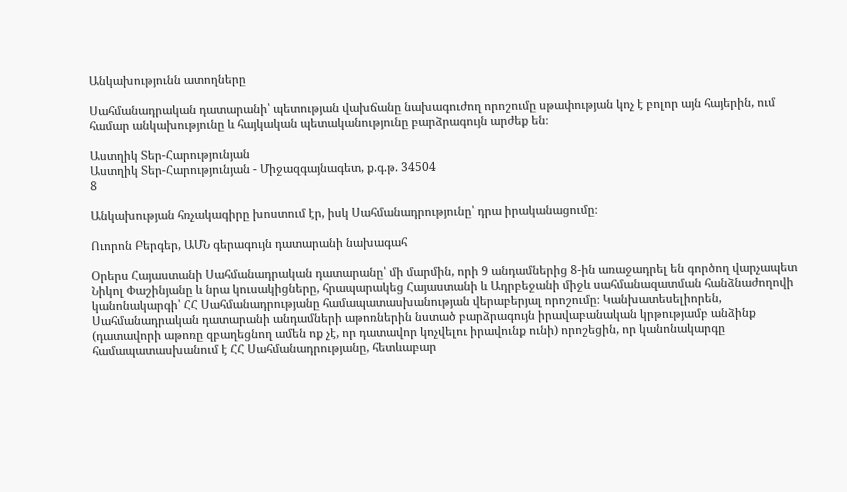Անկախությունն ատողները

Սահմանադրական դատարանի՝ պետության վախճանը նախագուժող որոշումը սթափության կոչ է բոլոր այն հայերին, ում համար անկախությունը և հայկական պետականությունը բարձրագույն արժեք են։

Աստղիկ Տեր-Հարությունյան
Աստղիկ Տեր-Հարությունյան - Միջազգայնագետ, ք.գ.թ. 34504
8

Անկախության հռչակագիրը խոստում էր, իսկ Սահմանադրությունը՝ դրա իրականացումը։

Ուորոն Բերգեր, ԱՄՆ գերագույն դատարանի նախագահ

Օրերս Հայաստանի Սահմանադրական դատարանը՝ մի մարմին, որի 9 անդամներից 8-ին առաջադրել են գործող վարչապետ Նիկոլ Փաշինյանը և նրա կուսակիցները, հրապարակեց Հայաստանի և Ադրբեջանի միջև սահմանազատման հանձնաժողովի կանոնակարգի՝ ՀՀ Սահմանադրությանը համապատասխանության վերաբերյալ որոշումը։ Կանխատեսելիորեն, Սահմանադրական դատարանի անդամների աթոռներին նստած բարձրագույն իրավաբանական կրթությամբ անձինք (դատավորի աթոռը զբաղեցնող ամեն ոք չէ, որ դատավոր կոչվելու իրավունք ունի) որոշեցին, որ կանոնակարգը համապատասխանում է ՀՀ Սահմանադրությանը, հետևաբար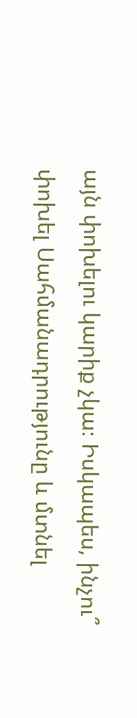այն փոխելու կարիք չկա։ Իսկապես, ինչու՞ փոխել Սահմանադրությունը և մտնել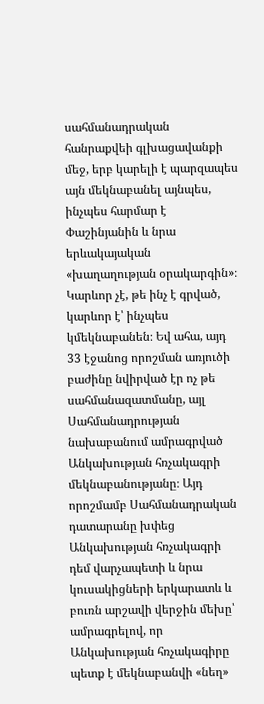սահմանադրական հանրաքվեի գլխացավանքի մեջ, երբ կարելի է պարզապես այն մեկնաբանել այնպես, ինչպես հարմար է Փաշինյանին և նրա երևակայական «խաղաղության օրակարգին»։ Կարևոր չէ, թե ինչ է գրված, կարևոր է՝ ինչպես կմեկնաբանեն։ Եվ ահա, այդ 33 էջանոց որոշման առյուծի բաժինը նվիրված էր ոչ թե սահմանազատմանը, այլ Սահմանադրության նախաբանում ամրագրված Անկախության հռչակագրի մեկնաբանությանը։ Այդ որոշմամբ Սահմանադրական դատարանը խփեց Անկախության հռչակագրի դեմ վարչապետի և նրա կուսակիցների երկարատև և բուռն արշավի վերջին մեխը՝ ամրագրելով, որ Անկախության հռչակագիրը պետք է մեկնաբանվի «նեղ»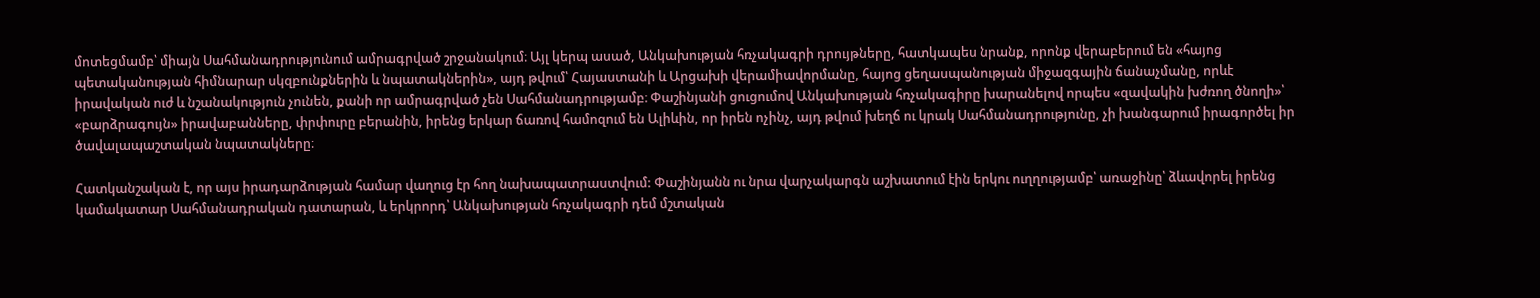մոտեցմամբ՝ միայն Սահմանադրությունում ամրագրված շրջանակում։ Այլ կերպ ասած, Անկախության հռչակագրի դրույթները, հատկապես նրանք, որոնք վերաբերում են «հայոց պետականության հիմնարար սկզբունքներին և նպատակներին», այդ թվում՝ Հայաստանի և Արցախի վերամիավորմանը, հայոց ցեղասպանության միջազգային ճանաչմանը, որևէ իրավական ուժ և նշանակություն չունեն, քանի որ ամրագրված չեն Սահմանադրությամբ։ Փաշինյանի ցուցումով Անկախության հռչակագիրը խարանելով որպես «զավակին խժռող ծնողի»՝ «բարձրագույն» իրավաբանները, փրփուրը բերանին, իրենց երկար ճառով համոզում են Ալիևին, որ իրեն ոչինչ, այդ թվում խեղճ ու կրակ Սահմանադրությունը, չի խանգարում իրագործել իր ծավալապաշտական նպատակները։

Հատկանշական է, որ այս իրադարձության համար վաղուց էր հող նախապատրաստվում: Փաշինյանն ու նրա վարչակարգն աշխատում էին երկու ուղղությամբ՝ առաջինը՝ ձևավորել իրենց կամակատար Սահմանադրական դատարան, և երկրորդ՝ Անկախության հռչակագրի դեմ մշտական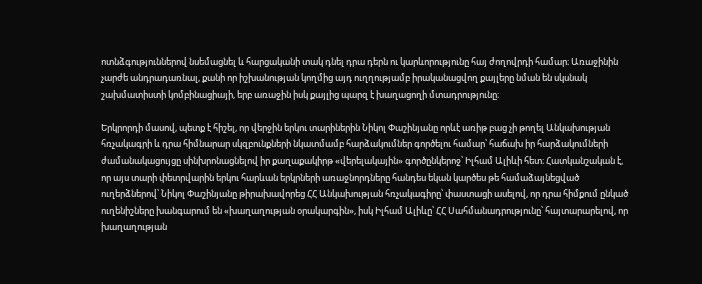ոտնձգություններով նսեմացնել և հարցականի տակ դնել դրա դերն ու կարևորությունը հայ ժողովրդի համար։ Առաջինին չարժե անդրադառնալ, քանի որ իշխանության կողմից այդ ուղղությամբ իրականացվող քայլերը նման են սկսնակ շախմատիստի կոմբինացիայի, երբ առաջին իսկ քայլից պարզ է խաղացողի մտադրությունը։

Երկրորդի մասով, պետք է հիշել, որ վերջին երկու տարիներին Նիկոլ Փաշինյանը որևէ առիթ բաց չի թողել Անկախության հռչակագրի և դրա հիմնարար սկզբունքների նկատմամբ հարձակումներ գործելու համար՝ հաճախ իր հարձակումների ժամանակացույցը սինխրոնացնելով իր քաղաքակիրթ «վերելակային» գործընկերոջ՝ Իլհամ Ալիևի հետ։ Հատկանշական է, որ այս տարի փետրվարին երկու հարևան երկրների առաջնորդները հանդես եկան կարծես թե համաձայնեցված ուղերձներով՝ Նիկոլ Փաշինյանը թիրախավորեց ՀՀ Անկախության հռչակագիրը՝ փաստացի ասելով, որ դրա հիմքում ընկած ուղենիշները խանգարում են «խաղաղության օրակարգին», իսկ Իլհամ Ալիևը՝ ՀՀ Սահմանադրությունը՝ հայտարարելով, որ խաղաղության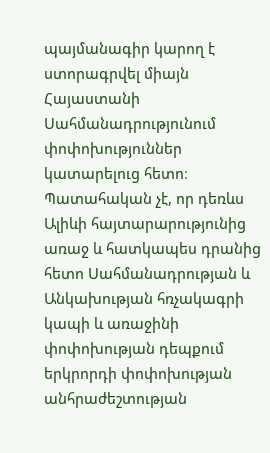պայմանագիր կարող է ստորագրվել միայն Հայաստանի Սահմանադրությունում փոփոխություններ կատարելուց հետո։ Պատահական չէ, որ դեռևս Ալիևի հայտարարությունից առաջ և հատկապես դրանից հետո Սահմանադրության և Անկախության հռչակագրի կապի և առաջինի փոփոխության դեպքում երկրորդի փոփոխության անհրաժեշտության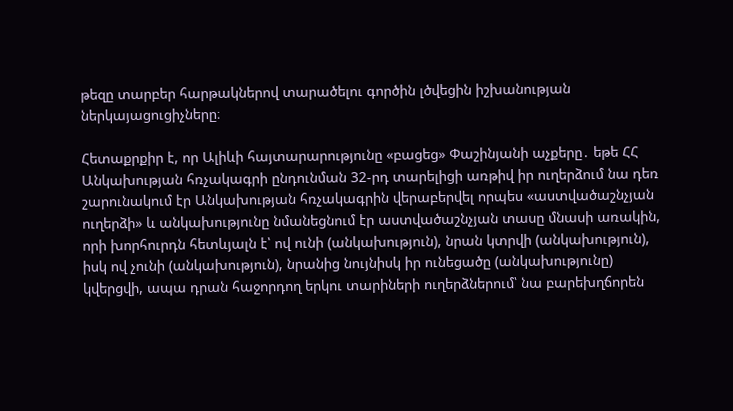թեզը տարբեր հարթակներով տարածելու գործին լծվեցին իշխանության ներկայացուցիչները։

Հետաքրքիր է, որ Ալիևի հայտարարությունը «բացեց» Փաշինյանի աչքերը․ եթե ՀՀ Անկախության հռչակագրի ընդունման 32-րդ տարելիցի առթիվ իր ուղերձում նա դեռ շարունակում էր Անկախության հռչակագրին վերաբերվել որպես «աստվածաշնչյան ուղերձի» և անկախությունը նմանեցնում էր աստվածաշնչյան տասը մնասի առակին, որի խորհուրդն հետևյալն է՝ ով ունի (անկախություն), նրան կտրվի (անկախություն), իսկ ով չունի (անկախություն), նրանից նույնիսկ իր ունեցածը (անկախությունը) կվերցվի, ապա դրան հաջորդող երկու տարիների ուղերձներում՝ նա բարեխղճորեն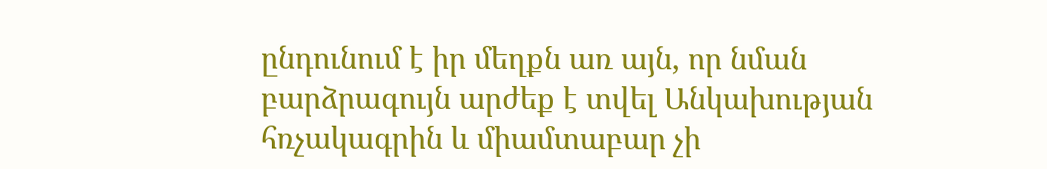ընդունում է իր մեղքն առ այն, որ նման բարձրագույն արժեք է տվել Անկախության հռչակագրին և միամտաբար չի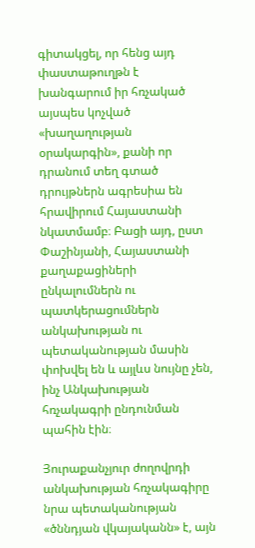գիտակցել, որ հենց այդ փաստաթուղթն է խանգարում իր հռչակած այսպես կոչված «խաղաղության օրակարգին», քանի որ դրանում տեղ գտած դրույթներն ագրեսիա են հրավիրում Հայաստանի նկատմամբ։ Բացի այդ, ըստ Փաշինյանի, Հայաստանի քաղաքացիների ընկալումներն ու պատկերացումներն անկախության ու պետականության մասին փոխվել են և այլևս նույնը չեն, ինչ Անկախության հռչակագրի ընդունման պահին էին։

Յուրաքանչյուր ժողովրդի անկախության հռչակագիրը նրա պետականության «ծննդյան վկայականն» է, այն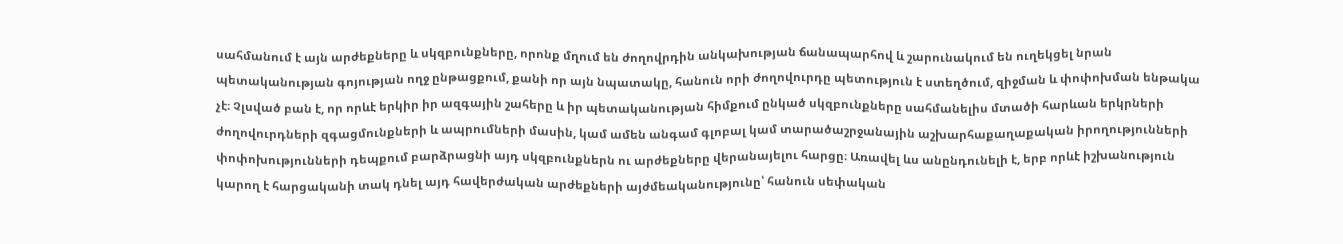սահմանում է այն արժեքները և սկզբունքները, որոնք մղում են ժողովրդին անկախության ճանապարհով և շարունակում են ուղեկցել նրան պետականության գոյության ողջ ընթացքում, քանի որ այն նպատակը, հանուն որի ժողովուրդը պետություն է ստեղծում, զիջման և փոփոխման ենթակա չէ։ Չլսված բան է, որ որևէ երկիր իր ազգային շահերը և իր պետականության հիմքում ընկած սկզբունքները սահմանելիս մտածի հարևան երկրների ժողովուրդների զգացմունքների և ապրումների մասին, կամ ամեն անգամ գլոբալ կամ տարածաշրջանային աշխարհաքաղաքական իրողությունների փոփոխությունների դեպքում բարձրացնի այդ սկզբունքներն ու արժեքները վերանայելու հարցը։ Առավել ևս անընդունելի է, երբ որևէ իշխանություն կարող է հարցականի տակ դնել այդ հավերժական արժեքների այժմեականությունը՝ հանուն սեփական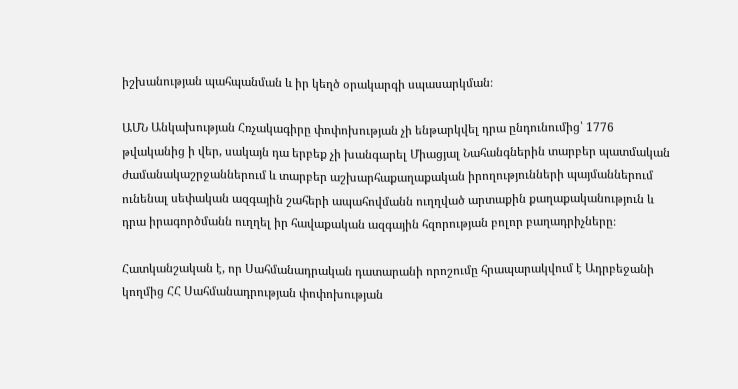իշխանության պահպանման և իր կեղծ օրակարգի սպասարկման։

ԱՄՆ Անկախության Հռչակագիրը փոփոխության չի ենթարկվել դրա ընդունումից՝ 1776 թվականից ի վեր, սակայն դա երբեք չի խանգարել Միացյալ Նահանգներին տարբեր պատմական ժամանակաշրջաններում և տարբեր աշխարհաքաղաքական իրողությունների պայմաններում ունենալ սեփական ազգային շահերի ապահովմանն ուղղված արտաքին քաղաքականություն և դրա իրագործմանն ուղղել իր հավաքական ազգային հզորության բոլոր բաղադրիչները։

Հատկանշական է, որ Սահմանադրական դատարանի որոշումը հրապարակվում է Ադրբեջանի կողմից ՀՀ Սահմանադրության փոփոխության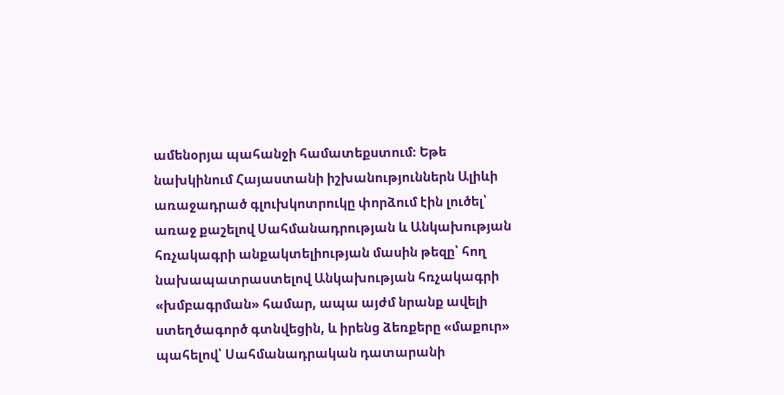ամենօրյա պահանջի համատեքստում։ Եթե նախկինում Հայաստանի իշխանություններն Ալիևի առաջադրած գլուխկոտրուկը փորձում էին լուծել՝ առաջ քաշելով Սահմանադրության և Անկախության հռչակագրի անքակտելիության մասին թեզը՝ հող նախապատրաստելով Անկախության հռչակագրի «խմբագրման» համար, ապա այժմ նրանք ավելի ստեղծագործ գտնվեցին, և իրենց ձեռքերը «մաքուր» պահելով՝ Սահմանադրական դատարանի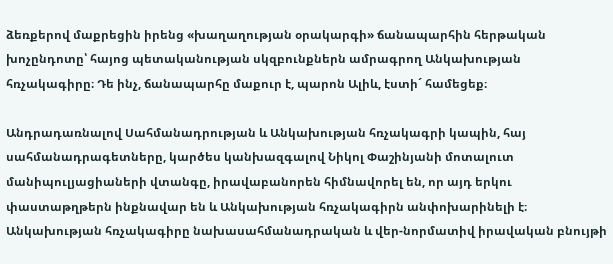ձեռքերով մաքրեցին իրենց «խաղաղության օրակարգի» ճանապարհին հերթական խոչընդոտը՝ հայոց պետականության սկզբունքներն ամրագրող Անկախության հռչակագիրը։ Դե ինչ, ճանապարհը մաքուր է, պարոն Ալիև, էստի´ համեցեք։

Անդրադառնալով Սահմանադրության և Անկախության հռչակագրի կապին, հայ սահմանադրագետները, կարծես կանխազգալով Նիկոլ Փաշինյանի մոտալուտ մանիպուլյացիաների վտանգը, իրավաբանորեն հիմնավորել են, որ այդ երկու փաստաթղթերն ինքնավար են և Անկախության հռչակագիրն անփոխարինելի է։ Անկախության հռչակագիրը նախասահմանադրական և վեր-նորմատիվ իրավական բնույթի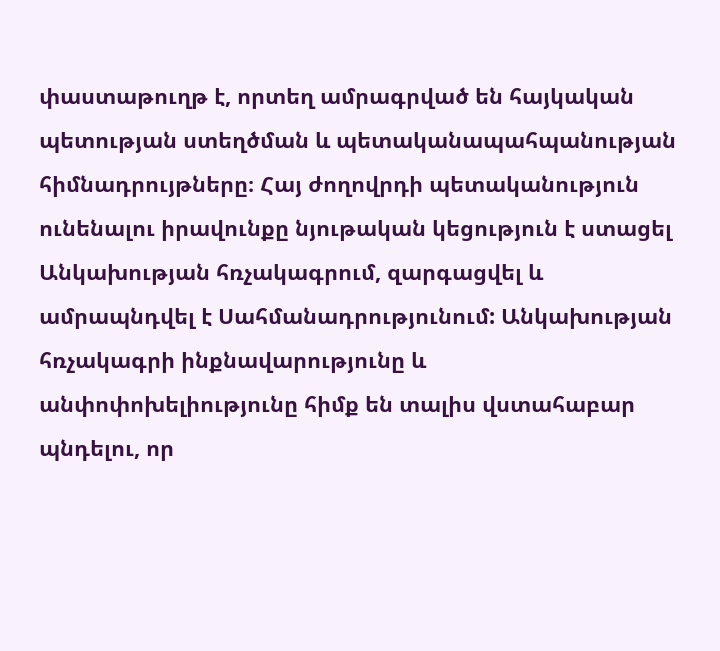փաստաթուղթ է, որտեղ ամրագրված են հայկական պետության ստեղծման և պետականապահպանության հիմնադրույթները։ Հայ ժողովրդի պետականություն ունենալու իրավունքը նյութական կեցություն է ստացել Անկախության հռչակագրում, զարգացվել և ամրապնդվել է Սահմանադրությունում: Անկախության հռչակագրի ինքնավարությունը և անփոփոխելիությունը հիմք են տալիս վստահաբար պնդելու, որ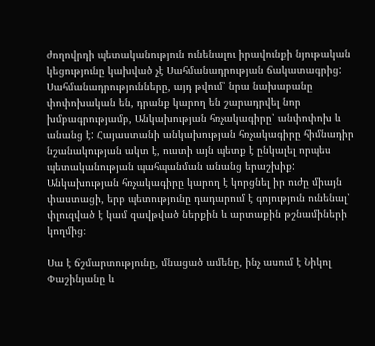ժողովրդի պետականություն ունենալու իրավունքի նյութական կեցությունը կախված չէ Սահմանադրության ճակատագրից: Սահմանադրությունները, այդ թվում՝ նրա նախաբանը փոփոխական են, դրանք կարող են շարադրվել նոր խմբագրությամբ, Անկախության հռչակագիրը՝ անփոփոխ և անանց է: Հայաստանի անկախության հռչակագիրը հիմնադիր նշանակության ակտ է, ուստի այն պետք է ընկալել որպես պետականության պահպանման անանց երաշխիք: Անկախության հռչակագիրը կարող է կորցնել իր ուժը միայն փաստացի, երբ պետությունը դադարում է գոյություն ունենալ՝ փլուզված է կամ զավթված ներքին և արտաքին թշնամիների կողմից։

Սա է ճշմարտությունը, մնացած ամենը, ինչ ասում է Նիկոլ Փաշինյանը և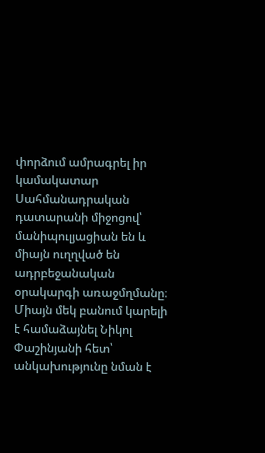փորձում ամրագրել իր կամակատար Սահմանադրական դատարանի միջոցով՝  մանիպուլյացիան են և միայն ուղղված են ադրբեջանական օրակարգի առաջմղմանը։ Միայն մեկ բանում կարելի է համաձայնել Նիկոլ Փաշինյանի հետ՝ անկախությունը նման է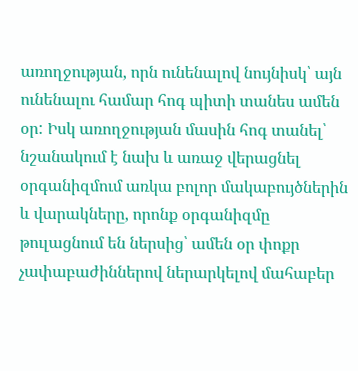առողջության, որն ունենալով նույնիսկ՝ այն ունենալու համար հոգ պիտի տանես ամեն օր: Իսկ առողջության մասին հոգ տանել՝ նշանակում է նախ և առաջ վերացնել օրգանիզմում առկա բոլոր մակաբույծներին և վարակները, որոնք օրգանիզմը թուլացնում են ներսից՝ ամեն օր փոքր չափաբաժիններով ներարկելով մահաբեր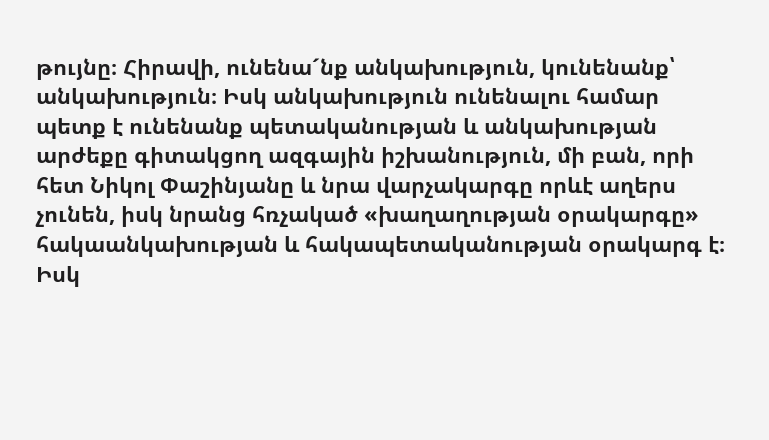թույնը։ Հիրավի, ունենա´նք անկախություն, կունենանք՝ անկախություն։ Իսկ անկախություն ունենալու համար պետք է ունենանք պետականության և անկախության արժեքը գիտակցող ազգային իշխանություն, մի բան, որի հետ Նիկոլ Փաշինյանը և նրա վարչակարգը որևէ աղերս չունեն, իսկ նրանց հռչակած «խաղաղության օրակարգը» հակաանկախության և հակապետականության օրակարգ է։ Իսկ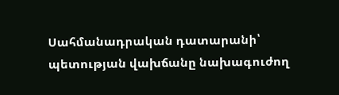Սահմանադրական դատարանի՝ պետության վախճանը նախագուժող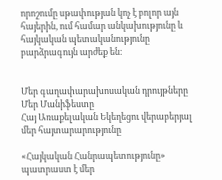որոշումը սթափության կոչ է բոլոր այն հայերին, ում համար անկախությունը և հայկական պետականությունը բարձրագույն արժեք են։


Մեր գաղափարախոսական դրույթները
Մեր Մանիֆեստը
Հայ Առաքելական Եկեղեցու վերաբերյալ մեր հայտարարությունը

«Հայկական Հանրապետությունը» պատրաստ է մեր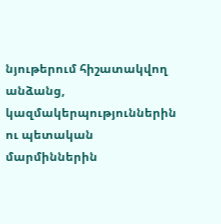նյութերում հիշատակվող անձանց, կազմակերպություններին ու պետական մարմիններին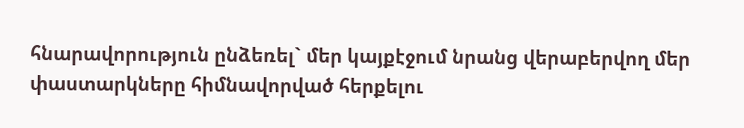հնարավորություն ընձեռել` մեր կայքէջում նրանց վերաբերվող մեր փաստարկները հիմնավորված հերքելու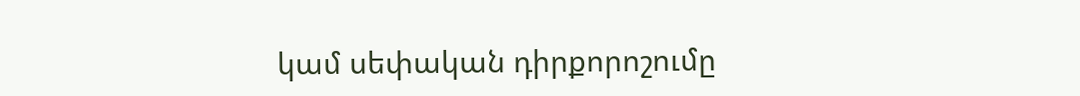կամ սեփական դիրքորոշումը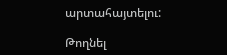արտահայտելու:

Թողնել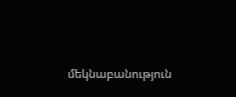մեկնաբանություն